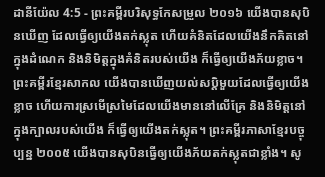ដានីយ៉ែល 4:5 - ព្រះគម្ពីរបរិសុទ្ធកែសម្រួល ២០១៦ យើងបានសុបិនឃើញ ដែលធ្វើឲ្យយើងតក់ស្លុត ហើយគំនិតដែលយើងនឹកគិតនៅក្នុងដំណេក និងនិមិត្តក្នុងគំនិតរបស់យើង ក៏ធ្វើឲ្យយើងភ័យខ្លាច។ ព្រះគម្ពីរខ្មែរសាកល យើងបានឃើញយល់សប្តិមួយដែលធ្វើឲ្យយើងខ្លាច ហើយការស្រមើស្រមៃដែលយើងមាននៅលើគ្រែ និងនិមិត្តនៅក្នុងក្បាលរបស់យើង ក៏ធ្វើឲ្យយើងតក់ស្លុត។ ព្រះគម្ពីរភាសាខ្មែរបច្ចុប្បន្ន ២០០៥ យើងបានសុបិនធ្វើឲ្យយើងភ័យតក់ស្លុតជាខ្លាំង។ សូ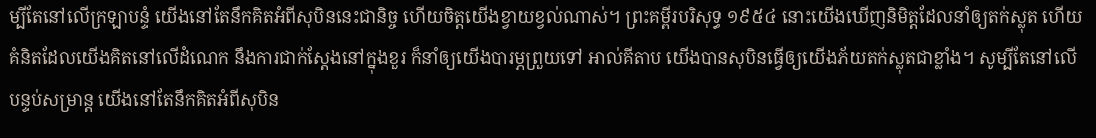ម្បីតែនៅលើក្រឡាបន្ទំ យើងនៅតែនឹកគិតអំពីសុបិននេះជានិច្ច ហើយចិត្តយើងខ្វាយខ្វល់ណាស់។ ព្រះគម្ពីរបរិសុទ្ធ ១៩៥៤ នោះយើងឃើញនិមិត្តដែលនាំឲ្យតក់ស្លុត ហើយគំនិតដែលយើងគិតនៅលើដំណេក នឹងការជាក់ស្តែងនៅក្នុងខួរ ក៏នាំឲ្យយើងបារម្ភព្រួយទៅ អាល់គីតាប យើងបានសុបិនធ្វើឲ្យយើងភ័យតក់ស្លុតជាខ្លាំង។ សូម្បីតែនៅលើបន្ទប់សម្រាន្ត យើងនៅតែនឹកគិតអំពីសុបិន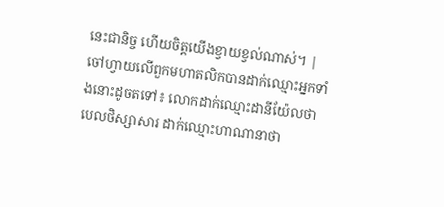នេះជានិច្ច ហើយចិត្តយើងខ្វាយខ្វល់ណាស់។ |
ចៅហ្វាយលើពួកមហាតលិកបានដាក់ឈ្មោះអ្នកទាំងនោះដូចតទៅ៖ លោកដាក់ឈ្មោះដានីយ៉ែលថា បេលថិស្សាសារ ដាក់ឈ្មោះហាណានាថា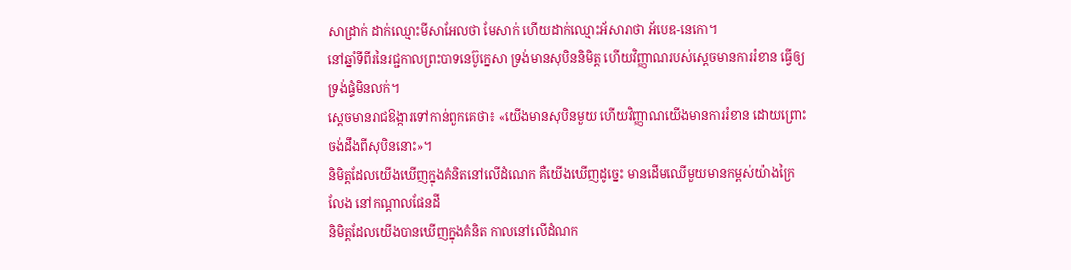សាដ្រាក់ ដាក់ឈ្មោះមីសាអែលថា មែសាក់ ហើយដាក់ឈ្មោះអ័សារាថា អ័បេឌ-នេកោ។
នៅឆ្នាំទីពីរនៃរជ្ជកាលព្រះបាទនេប៊ូក្នេសា ទ្រង់មានសុបិននិមិត្ត ហើយវិញ្ញាណរបស់ស្ដេចមានការរំខាន ធ្វើឲ្យទ្រង់ផ្ទំមិនលក់។
ស្ដេចមានរាជឱង្ការទៅកាន់ពួកគេថា៖ «យើងមានសុបិនមួយ ហើយវិញ្ញាណយើងមានការរំខាន ដោយព្រោះចង់ដឹងពីសុបិននោះ»។
និមិត្តដែលយើងឃើញក្នុងគំនិតនៅលើដំណេក គឺយើងឃើញដូច្នេះ មានដើមឈើមួយមានកម្ពស់យ៉ាងក្រៃលែង នៅកណ្ដាលផែនដី
និមិត្តដែលយើងបានឃើញក្នុងគំនិត កាលនៅលើដំណក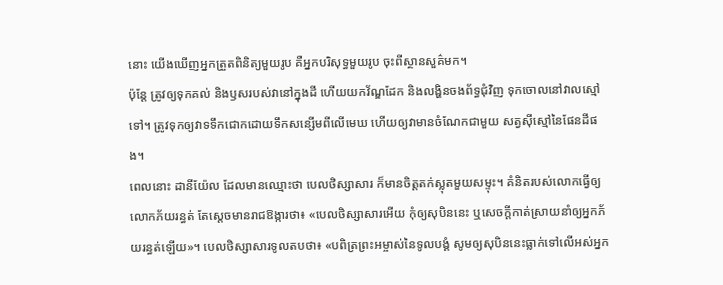នោះ យើងឃើញអ្នកត្រួតពិនិត្យមួយរូប គឺអ្នកបរិសុទ្ធមួយរូប ចុះពីស្ថានសួគ៌មក។
ប៉ុន្តែ ត្រូវឲ្យទុកគល់ និងឫសរបស់វានៅក្នុងដី ហើយយកវ័ណ្ឌដែក និងលង្ហិនចងព័ទ្ធជុំវិញ ទុកចោលនៅវាលស្មៅទៅ។ ត្រូវទុកឲ្យវាទទឹកជោកដោយទឹកសន្សើមពីលើមេឃ ហើយឲ្យវាមានចំណែកជាមួយ សត្វស៊ីស្មៅនៃផែនដីផង។
ពេលនោះ ដានីយ៉ែល ដែលមានឈ្មោះថា បេលថិស្សាសារ ក៏មានចិត្តតក់ស្លុតមួយសម្ទុះ។ គំនិតរបស់លោកធ្វើឲ្យលោកភ័យរន្ធត់ តែស្ដេចមានរាជឱង្ការថា៖ «បេលថិស្សាសារអើយ កុំឲ្យសុបិននេះ ឬសេចក្ដីកាត់ស្រាយនាំឲ្យអ្នកភ័យរន្ធត់ឡើយ»។ បេលថិស្សាសារទូលតបថា៖ «បពិត្រព្រះអម្ចាស់នៃទូលបង្គំ សូមឲ្យសុបិននេះធ្លាក់ទៅលើអស់អ្នក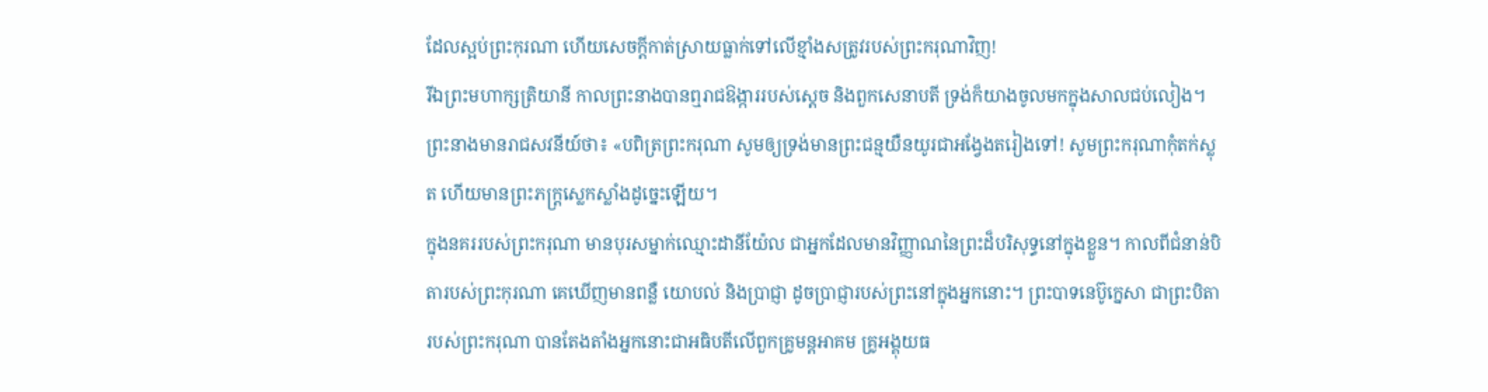ដែលស្អប់ព្រះកុរណា ហើយសេចក្ដីកាត់ស្រាយធ្លាក់ទៅលើខ្មាំងសត្រូវរបស់ព្រះករុណាវិញ!
រីឯព្រះមហាក្សត្រិយានី កាលព្រះនាងបានឮរាជឱង្ការរបស់ស្តេច និងពួកសេនាបតី ទ្រង់ក៏យាងចូលមកក្នុងសាលជប់លៀង។ ព្រះនាងមានរាជសវនីយ៍ថា៖ «បពិត្រព្រះករុណា សូមឲ្យទ្រង់មានព្រះជន្មយឺនយូរជាអង្វែងតរៀងទៅ! សូមព្រះករុណាកុំតក់ស្លុត ហើយមានព្រះភក្ត្រស្លេកស្លាំងដូច្នេះឡើយ។
ក្នុងនគររបស់ព្រះករុណា មានបុរសម្នាក់ឈ្មោះដានីយ៉ែល ជាអ្នកដែលមានវិញ្ញាណនៃព្រះដ៏បរិសុទ្ធនៅក្នុងខ្លួន។ កាលពីជំនាន់បិតារបស់ព្រះកុរណា គេឃើញមានពន្លឺ យោបល់ និងប្រាជ្ញា ដូចប្រាជ្ញារបស់ព្រះនៅក្នុងអ្នកនោះ។ ព្រះបាទនេប៊ូក្នេសា ជាព្រះបិតារបស់ព្រះករុណា បានតែងតាំងអ្នកនោះជាអធិបតីលើពួកគ្រូមន្តអាគម គ្រូអង្គុយធ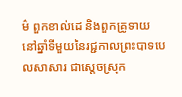ម៌ ពួកខាល់ដេ និងពួកគ្រូទាយ
នៅឆ្នាំទីមួយនៃរជ្ជកាលព្រះបាទបេលសាសារ ជាស្តេចស្រុក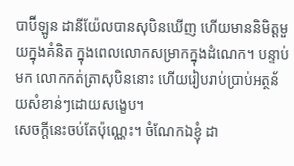បាប៊ីឡូន ដានីយ៉ែលបានសុបិនឃើញ ហើយមាននិមិត្តមួយក្នុងគំនិត ក្នុងពេលលោកសម្រាកក្នុងដំណេក។ បន្ទាប់មក លោកកត់ត្រាសុបិននោះ ហើយរៀបរាប់ប្រាប់អត្ថន័យសំខាន់ៗដោយសង្ខេប។
សេចក្ដីនេះចប់តែប៉ុណ្ណេះ។ ចំណែកឯខ្ញុំ ដា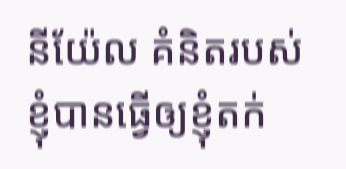នីយ៉ែល គំនិតរបស់ខ្ញុំបានធ្វើឲ្យខ្ញុំតក់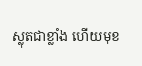ស្លុតជាខ្លាំង ហើយមុខ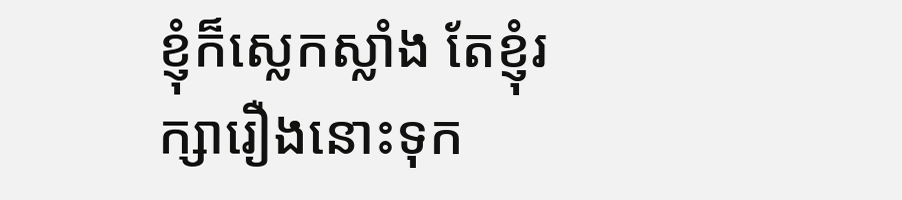ខ្ញុំក៏ស្លេកស្លាំង តែខ្ញុំរក្សារឿងនោះទុក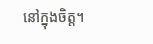នៅក្នុងចិត្ត។